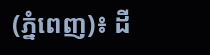(ភ្នំពេញ)៖ ដី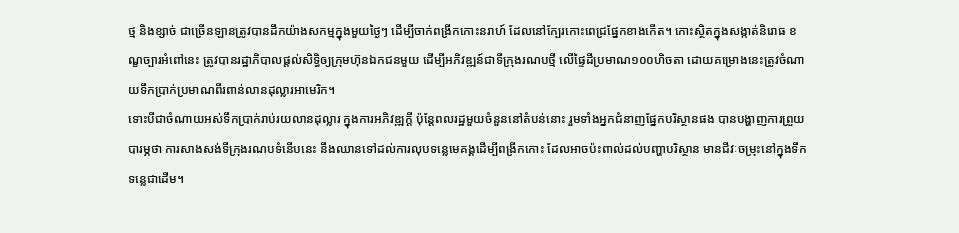ថ្ម និងខ្សាច់ ជាច្រើនឡានត្រូវបានដឹកយ៉ាងសកម្មក្នុងមួយថ្ងៃៗ ដើម្បីចាក់ពង្រីកកោះនរាហ៍ ដែលនៅក្បែរកោះពេជ្រផ្នែកខាងកើត។ កោះស្ថិតក្នុងសង្កាត់និរោធ ខណ្ខច្បារអំពៅនេះ ត្រូវបានរដ្ឋាភិបាលផ្តល់សិទ្ធិឲ្យក្រុមហ៊ុនឯកជនមួយ ដើម្បីអភិវឌ្ឍន៍ជាទីក្រុងរណបថ្មី លើផ្ទៃដីប្រមាណ១០០ហិចតា ដោយគម្រោងនេះត្រូវចំណាយទឹកប្រាក់ប្រមាណពីរពាន់លានដុល្លារអាមេរិក។
ទោះបីជាចំណាយអស់ទឹកប្រាក់រាប់រយលានដុល្លារ ក្នុងការអភិវឌ្ឍក្តី ប៉ុន្តែពលរដ្ឋមួយចំនួននៅតំបន់នោះ រួមទាំងអ្នកជំនាញផ្នែកបរិស្ថានផង បានបង្ហាញការព្រួយបារម្ភថា ការសាងសង់ទីក្រុងរណបទំនើបនេះ នឹងឈានទៅដល់ការលុបទន្លេមេគង្គដើម្បីពង្រីកកោះ ដែលអាចប៉ះពាល់ដល់បញ្ហាបរិស្ថាន មានជីវៈចម្រុះនៅក្នុងទឹកទន្លេជាដើម។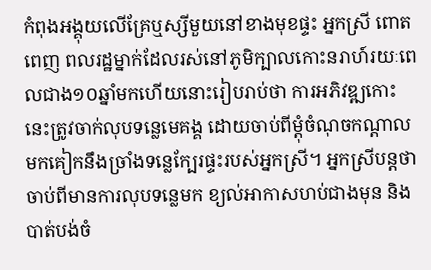កំពុងអង្គុយលើគ្រែឬស្សីមួយនៅខាងមុខផ្ទះ អ្នកស្រី ពោត ពេញ ពលរដ្ឋម្នាក់ដែលរស់នៅភូមិក្បាលកោះនរាហ៍រយៈពេលជាង១០ឆ្នាំមកហើយនោះរៀបរាប់ថា ការអភិវឌ្ឍកោះនេះត្រូវចាក់លុបទន្លេមេគង្គ ដោយចាប់ពីម្តុំចំណុចកណ្តាលមកគៀកនឹងច្រាំងទន្លេក្បែរផ្ទះរបស់អ្នកស្រី។ អ្នកស្រីបន្តថា ចាប់ពីមានការលុបទន្លេមក ខ្យល់អាកាសហប់ជាងមុន និងបាត់បង់ចំ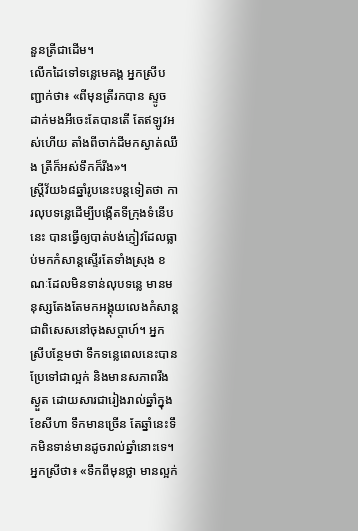នួនត្រីជាដើម។
លើកដៃទៅទន្លេមេគង្គ អ្នកស្រីបញ្ជាក់ថា៖ «ពីមុនត្រីរកបាន ស្ទូច ដាក់មងអីចេះតែបានតើ តែឥឡូវអស់ហើយ តាំងពីចាក់ដីមកស្ងាត់ឈឹង ត្រីក៏អស់ទឹកក៏រីង»។
ស្រ្តីវ័យ៦៨ឆ្នាំរូបនេះបន្តទៀតថា ការលុបទន្លេដើម្បីបង្កើតទីក្រុងទំនើបនេះ បានធ្វើឲ្យបាត់បង់ភ្ញៀវដែលធ្លាប់មកកំសាន្តស្ទើរតែទាំងស្រុង ខណៈដែលមិនទាន់លុបទន្លេ មានមនុស្សតែងតែមកអង្គុយលេងកំសាន្ត ជាពិសេសនៅចុងសប្តាហ៍។ អ្នកស្រីបន្ថែមថា ទឹកទន្លេពេលនេះបានប្រែទៅជាល្អក់ និងមានសភាពរីងស្ងួត ដោយសារជារៀងរាល់ឆ្នាំក្នុងខែសីហា ទឹកមានច្រើន តែឆ្នាំនេះទឹកមិនទាន់មានដូចរាល់ឆ្នាំនោះទេ។
អ្នកស្រីថា៖ «ទឹកពីមុនថ្លា មានល្អក់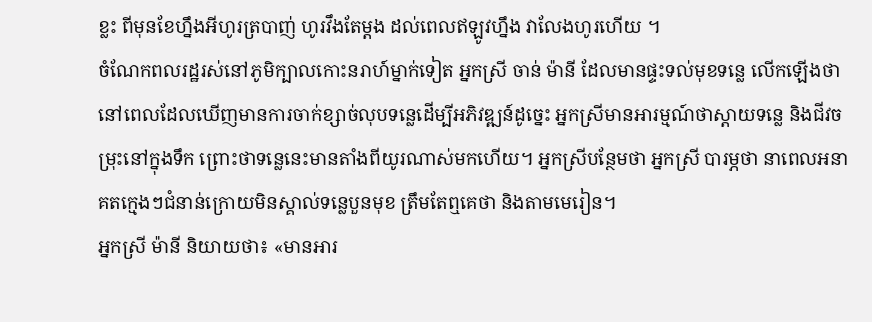ខ្លះ ពីមុនខែហ្នឹងអីហូរត្របាញ់ ហូរវឹងតែម្តង ដល់ពេលឥឡូវហ្នឹង វាលែងហូរហើយ ។
ចំណែកពលរដ្ឋរស់នៅភូមិក្បាលកោះនរាហ៍ម្នាក់ទៀត អ្នកស្រី ចាន់ ម៉ានី ដែលមានផ្ទះទល់មុខទន្លេ លើកឡើងថា នៅពេលដែលឃើញមានការចាក់ខ្សាច់លុបទន្លេដើម្បីអភិវឌ្ឍន៍ដូច្នេះ អ្នកស្រីមានអារម្មណ៍ថាស្តាយទន្លេ និងជីវចម្រុះនៅក្នុងទឹក ព្រោះថាទន្លេនេះមានតាំងពីយូរណាស់មកហើយ។ អ្នកស្រីបន្ថែមថា អ្នកស្រី បារម្ភថា នាពេលអនាគតក្មេងៗជំនាន់ក្រោយមិនស្គាល់ទន្លេបួនមុខ ត្រឹមតែឮគេថា និងតាមមេរៀន។
អ្នកស្រី ម៉ានី និយាយថា៖ «មានអារ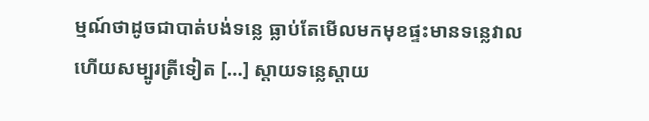ម្មណ៍ថាដូចជាបាត់បង់ទន្លេ ធ្លាប់តែមើលមកមុខផ្ទះមានទន្លេវាល ហើយសម្បូរត្រីទៀត […] ស្តាយទន្លេស្តាយ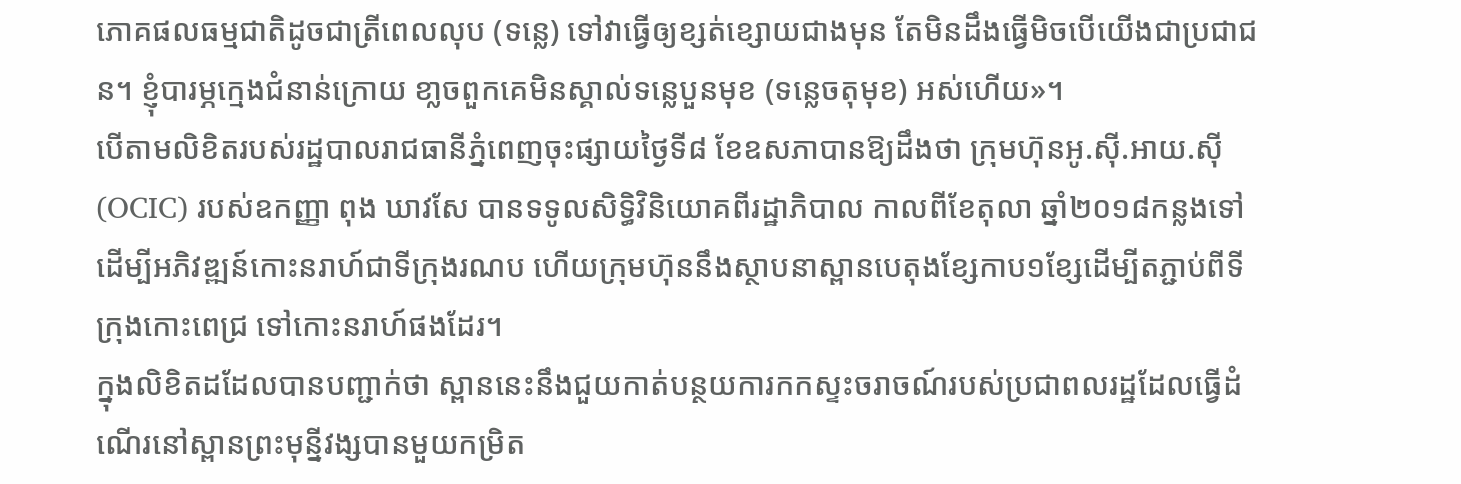ភោគផលធម្មជាតិដូចជាត្រីពេលលុប (ទន្លេ) ទៅវាធ្វើឲ្យខ្សត់ខ្សោយជាងមុន តែមិនដឹងធ្វើមិចបើយើងជាប្រជាជន។ ខ្ញុំបារម្ភក្មេងជំនាន់ក្រោយ ខា្លចពួកគេមិនស្គាល់ទន្លេបួនមុខ (ទន្លេចតុមុខ) អស់ហើយ»។
បើតាមលិខិតរបស់រដ្ឋបាលរាជធានីភ្នំពេញចុះផ្សាយថ្ងៃទី៨ ខែឧសភាបានឱ្យដឹងថា ក្រុមហ៊ុនអូ.ស៊ី.អាយ.ស៊ី (OCIC) របស់ឧកញ្ញា ពុង ឃាវសែ បានទទូលសិទ្ធិវិនិយោគពីរដ្ឋាភិបាល កាលពីខែតុលា ឆ្នាំ២០១៨កន្លងទៅ ដើម្បីអភិវឌ្ឍន៍កោះនរាហ៍ជាទីក្រុងរណប ហើយក្រុមហ៊ុននឹងស្ថាបនាស្ពានបេតុងខ្សែកាប១ខ្សែដើម្បីតភ្ជាប់ពីទីក្រុងកោះពេជ្រ ទៅកោះនរាហ៍ផងដែរ។
ក្នុងលិខិតដដែលបានបញ្ជាក់ថា ស្ពាននេះនឹងជួយកាត់បន្ថយការកកស្ទះចរាចណ៍របស់ប្រជាពលរដ្ឋដែលធ្វើដំណើរនៅស្ពានព្រះមុន្នីវង្សបានមួយកម្រិត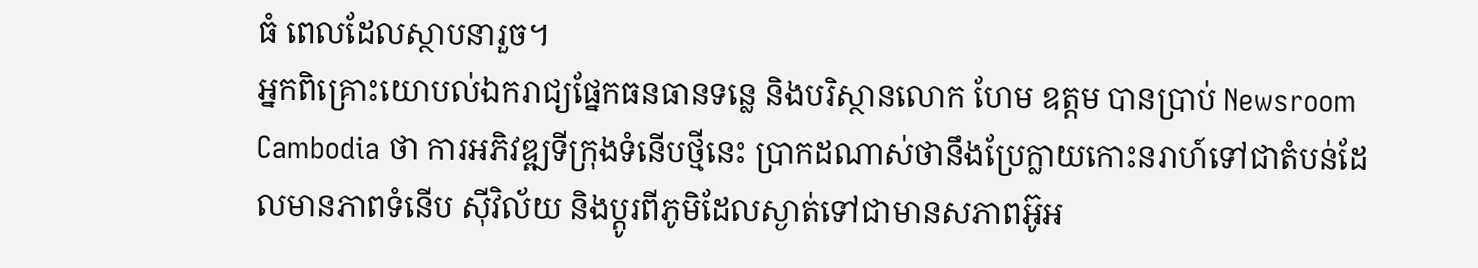ធំ ពេលដែលស្ថាបនារួច។
អ្នកពិគ្រោះយោបល់ឯករាជ្យផ្នែកធនធានទន្លេ និងបរិស្ថានលោក ហែម ឧត្តម បានប្រាប់ Newsroom Cambodia ថា ការអភិវឌ្ឍទីក្រុងទំនើបថ្មីនេះ ប្រាកដណាស់ថានឹងប្រែក្លាយកោះនរាហ៍ទៅជាតំបន់ដែលមានភាពទំនើប ស៊ីវិល័យ និងប្តូរពីភូមិដែលស្ងាត់ទៅជាមានសភាពអ៊ូអ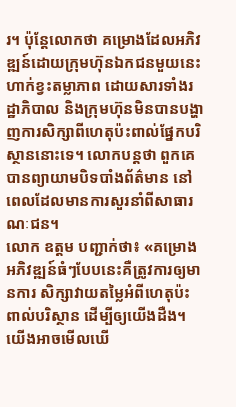រ។ ប៉ុន្តែលោកថា គម្រោងដែលអភិវឌ្ឍន៍ដោយក្រុមហ៊ុនឯកជនមួយនេះ ហាក់ខ្វះតម្លាភាព ដោយសារទាំងរដ្ឋាភិបាល និងក្រុមហ៊ុនមិនបានបង្ហាញការសិក្សាពីហេតុប៉ះពាល់ផ្នែកបរិស្ថាននោះទេ។ លោកបន្តថា ពួកគេបានព្យាយាមបិទបាំងព័ត៌មាន នៅពេលដែលមានការសួរនាំពីសាធារណៈជន។
លោក ឧត្តម បញ្ជាក់ថា៖ «គម្រោងអភិវឌ្ឍន៍ធំៗបែបនេះគឺត្រូវការឲ្យមានការ សិក្សាវាយតម្លៃអំពីហេតុប៉ះពាល់បរិស្ថាន ដើម្បីឲ្យយើងដឺង។ យើងអាចមើលឃើ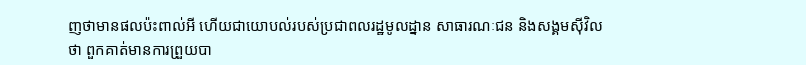ញថាមានផលប៉ះពាល់អី ហើយជាយោបល់របស់ប្រជាពលរដ្ឋមូលដ្នាន សាធារណៈជន និងសង្គមស៊ីវិលថា ពួកគាត់មានការព្រួយបា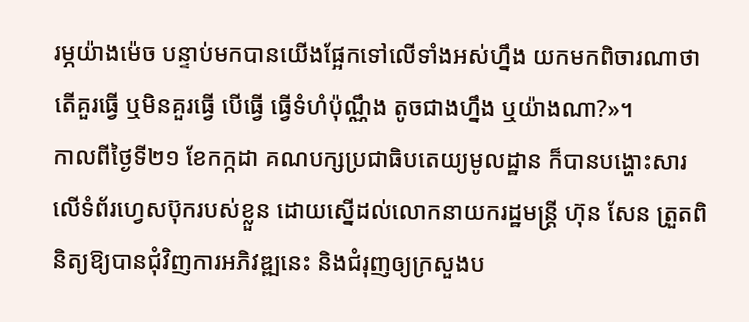រម្ភយ៉ាងម៉េច បន្ទាប់មកបានយើងផ្អែកទៅលើទាំងអស់ហ្នឹង យកមកពិចារណាថា តើគួរធ្វើ ឬមិនគួរធ្វើ បើធ្វើ ធ្វើទំហំប៉ុណ្ណឹង តូចជាងហ្នឹង ឬយ៉ាងណា?»។
កាលពីថ្ងៃទី២១ ខែកក្កដា គណបក្សប្រជាធិបតេយ្យមូលដ្ឋាន ក៏បានបង្ហោះសារលើទំព័រហ្វេសប៊ុករបស់ខ្លួន ដោយស្នើដល់លោកនាយករដ្ឋមន្រ្តី ហ៊ុន សែន ត្រួតពិនិត្យឱ្យបានជុំវិញការអភិវឌ្ឍនេះ និងជំរុញឲ្យក្រសួងប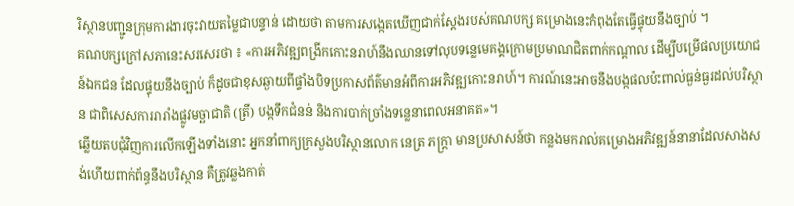រិស្ថានបញ្ជូនក្រុមការងារចុះវាយតម្លៃជាបន្ទាន់ ដោយថា តាមការសង្កេតឃើញជាក់ស្តែងរបស់គណបក្ស គម្រោងនេះកំពុងតែធ្វើផ្ទុយនឹងច្បាប់ ។
គណបក្សក្រៅសភានេះសរសេរថា ៖ «ការអភិវឌ្ឍពង្រីកកោះនរាហ៍នឹងឈានទៅលុបទន្លេមេគង្គក្រោមប្រមាណជិតពាក់កណ្តាល ដើម្បីបម្រើផលប្រយោជន៍ឯកជន ដែលផ្ទុយនឹងច្បាប់ ក៏ដូចជាខុសឆ្ងាយពីផ្ទាំងបិទប្រកាសព័ត៌មានអំពីការអភិវឌ្ឍកោះនរាហ៍។ ការណ៍នេះអាចនឹងបង្កផលប៉ះពាល់ធ្ងន់ធ្ងរដល់បរិស្ថាន ជាពិសេសការរារាំងផ្លូវមច្ឆាជាតិ (ត្រី) បង្កទឹកជំនន់ និងការបាក់ច្រាំងទន្លេនាពេលអនាគត»។
ឆ្លើយតបជុំវិញការលើកឡើងទាំងនោះ អ្នកនាំពាក្យក្រសួងបរិស្ថានលោក នេត្រ ភក្ត្រា មានប្រសាសន៍ថា កន្លងមករាល់គម្រោងអភិវឌ្ឍន៍នានាដែលសាងសង់ហើយពាក់ព័ន្ធនឹងបរិស្ថាន គឺត្រូវឆ្លងកាត់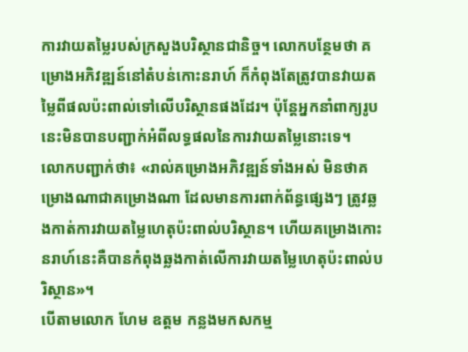ការវាយតម្លៃរបស់ក្រសួងបរិស្ថានជានិច្ច។ លោកបន្ថែមថា គម្រោងអភិវឌ្ឍន៍នៅតំបន់កោះនរាហ៍ ក៏កំពុងតែត្រូវបានវាយតម្លៃពីផលប៉ះពាល់ទៅលើបរិស្ថានផងដែរ។ ប៉ុន្តែអ្នកនាំពាក្យរូបនេះមិនបានបញ្ជាក់អំពីលទ្ធផលនៃការវាយតម្លៃនោះទេ។
លោកបញ្ជាក់ថា៖ «រាល់គម្រោងអភិវឌ្ឍន៍ទាំងអស់ មិនថាគម្រោងណាជាគម្រោងណា ដែលមានការពាក់ព័ន្ធផ្សេងៗ ត្រូវឆ្លងកាត់ការវាយតម្លៃហេតុប៉ះពាល់បរិស្ថាន។ ហើយគម្រោងកោះនរាហ៍នេះគឺបានកំពុងឆ្លងកាត់លើការវាយតម្លៃហេតុប៉ះពាល់បរិស្ថាន»។
បើតាមលោក ហែម ឧត្តម កន្លងមកសកម្ម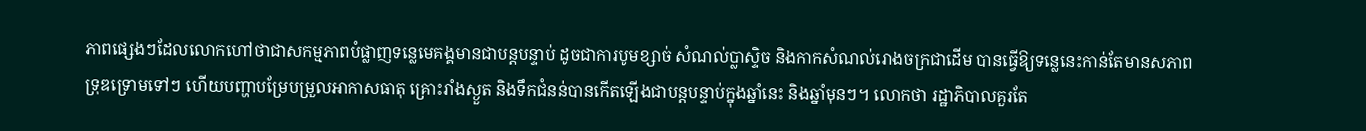ភាពផ្សេងៗដែលលោកហៅថាជាសកម្មភាពបំផ្លាញទន្លេមេគង្គមានជាបន្តបន្ទាប់ ដូចជាការបូមខ្សាច់ សំណល់ប្លាស្ទិច និងកាកសំណល់រោងចក្រជាដើម បានធ្វើឱ្យទន្លេនេះកាន់តែមានសភាពទ្រុឌទ្រោមទៅៗ ហើយបញ្ហាបម្រែបម្រួលអាកាសធាតុ គ្រោះរាំងស្ងួត និងទឹកជំនន់បានកើតឡើងជាបន្តបន្ទាប់ក្នុងឆ្នាំនេះ និងឆ្នាំមុនៗ។ លោកថា រដ្ឋាភិបាលគួរតែ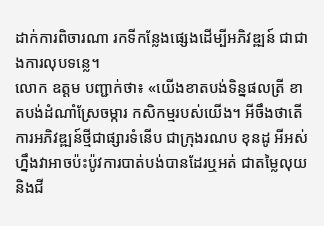ដាក់ការពិចារណា រកទីកន្លែងផ្សេងដើម្បីអភិវឌ្ឍន៍ ជាជាងការលុបទន្លេ។
លោក ឧត្តម បញ្ជាក់ថា៖ «យើងខាតបង់ទិន្នផលត្រី ខាតបង់ដំណាំស្រែចម្ការ កសិកម្មរបស់យើង។ អីចឹងថាតើការអភិវឌ្ឍន៍ថ្មីជាផ្សារទំនើប ជាក្រុងរណប ខុនដូ អីអស់ហ្នឹងវាអាចប៉ះប៉ូវការបាត់បង់បានដែរឬអត់ ជាតម្លៃលុយ និងជី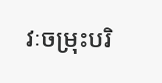វៈចម្រុះបរិ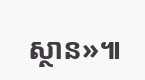ស្ថាន»៕